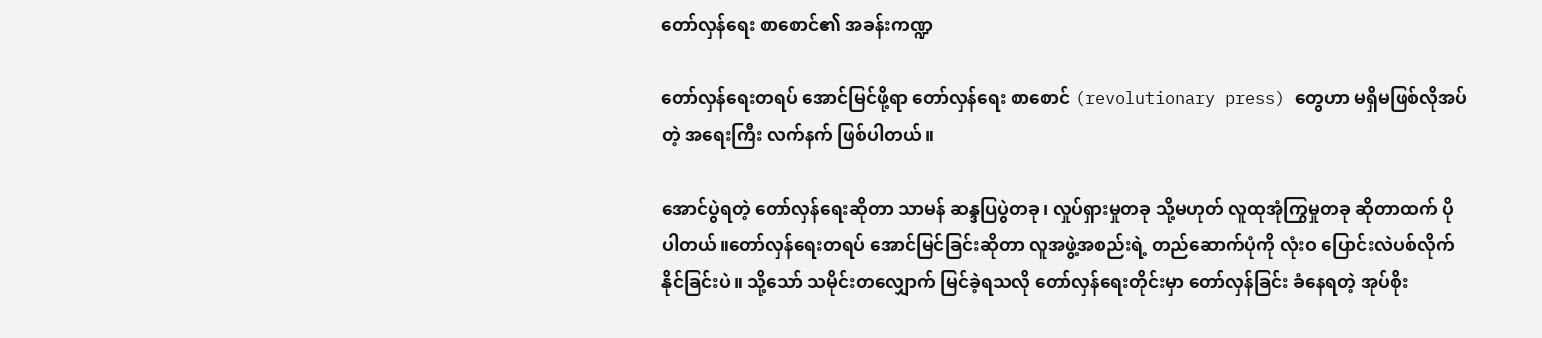တော်လှန်ရေး စာစောင်၏ အခန်းကဏ္ဍ

တော်လှန်ရေးတရပ် အောင်မြင်ဖို့ရာ တော်လှန်ရေး စာစောင် (revolutionary press) တွေဟာ မရှိမဖြစ်လိုအပ်တဲ့ အရေးကြီး လက်နက် ဖြစ်ပါတယ်။

အောင်ပွဲရတဲ့ တော်လှန်ရေးဆိုတာ သာမန် ဆန္ဒပြပွဲတခု၊ လှုပ်ရှားမှုတခု သို့မဟုတ် လူထုအုံကြွမှုတခု ဆိုတာထက် ပိုပါတယ်။တော်လှန်ရေးတရပ် အောင်မြင်ခြင်းဆိုတာ လူအဖွဲ့အစည်းရဲ့ တည်ဆောက်ပုံကို လုံးဝ ပြောင်းလဲပစ်လိုက်နိုင်ခြင်းပဲ။ သို့သော် သမိုင်းတလျှောက် မြင်ခဲ့ရသလို တော်လှန်ရေးတိုင်းမှာ တော်လှန်ခြင်း ခံနေရတဲ့ အုပ်စိုး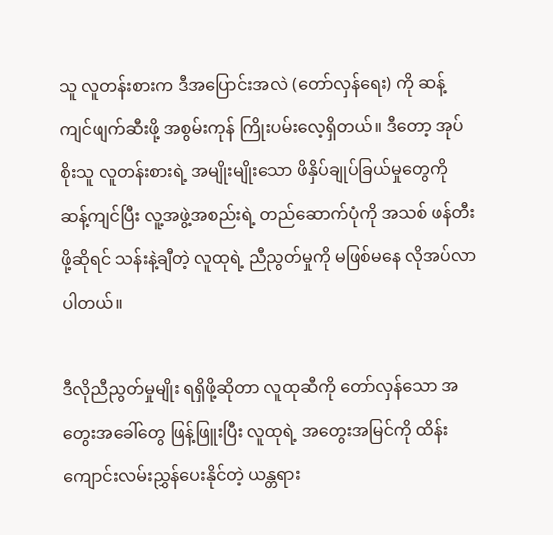သူ လူတန်းစားက ဒီအ‌ပြောင်းအလဲ (တော်လှန်ရေး) ကို ဆန့်ကျင်ဖျက်ဆီးဖို့ အစွမ်းကုန် ကြိုးပမ်းလေ့ရှိတယ်။ ဒီတော့ အုပ်စိုးသူ လူတန်းစားရဲ့ အမျိုးမျိုးသော ဖိနှိပ်ချုပ်ခြယ်မှုတွေကို ဆန့်ကျင်ပြီး လူ့အဖွဲ့အစည်းရဲ့ တည်ဆောက်ပုံကို အသစ် ဖန်တီးဖို့ဆိုရင် သန်းနဲ့ချီတဲ့ လူထုရဲ့ ညီညွတ်မှုကို မဖြစ်မနေ လိုအပ်လာပါတယ်။

ဒီလိုညီညွတ်မှုမျိုး ရရှိဖို့ဆိုတာ လူထုဆီကို တော်လှန်သော အတွေးအခေါ်တွေ ဖြန့်ဖြူးပြီး လူထုရဲ့ အတွေးအမြင်ကို ထိန်းကျောင်းလမ်းညွှန်ပေးနိုင်တဲ့ ယန္တရား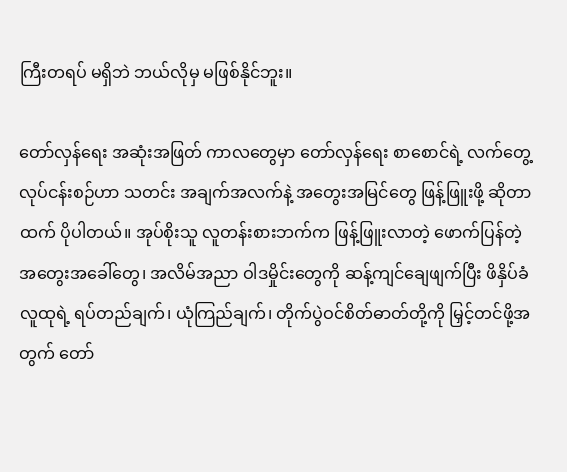ကြီးတရပ် မရှိဘဲ ဘယ်လိုမှ မဖြစ်နိုင်ဘူး။

တော်လှန်ရေး အဆုံးအဖြတ် ကာလတွေမှာ ‌တော်လှန်‌ရေး စာစောင်ရဲ့ လက်တွေ့လုပ်ငန်းစဉ်ဟာ သတင်း အချက်အလက်နဲ့ အတွေးအမြင်တွေ ဖြန့်ဖြူးဖို့ ဆိုတာထက် ပိုပါတယ်။ အုပ်စိုးသူ လူတန်းစားဘက်က ဖြန့်ဖြူးလာတဲ့ ဖောက်ပြန်တဲ့ အတွေးအခေါ်တွေ၊ အလိမ်အညာ ဝါဒမှိုင်းတွေကို ဆန့်ကျင်ချေဖျက်ပြီး ဖိနှိပ်ခံလူထုရဲ့ ရပ်တည်ချက်၊ ယုံကြည်ချက်၊ တိုက်ပွဲဝင်စိတ်ဓာတ်တို့ကို မြှင့်တင်ဖို့အတွက် တော်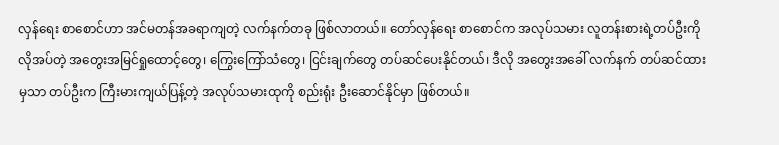လှန်‌ရေး စာစောင်ဟာ အင်မတန်အခရာကျတဲ့ လက်နက်တခု ဖြစ်လာတယ်။ တော်လှန်ရေး စာစောင်က အလုပ်သမား လူတန်းစားရဲ့တပ်ဦးကို လိုအပ်တဲ့ အတွေးအမြင်ရှုထောင့်တွေ၊ ကြွေးကြော်သံတွေ၊ ငြင်းချက်တွေ တပ်ဆင်ပေးနိုင်တယ်၊ ဒီလို အတွေးအခေါ် လက်နက် တပ်ဆင်ထားမှသာ တပ်ဦးက ကြီးမားကျယ်ပြန့်တဲ့ အလုပ်သမားထုကို စည်းရုံး ဦးဆောင်နိုင်မှာ ဖြစ်တယ်။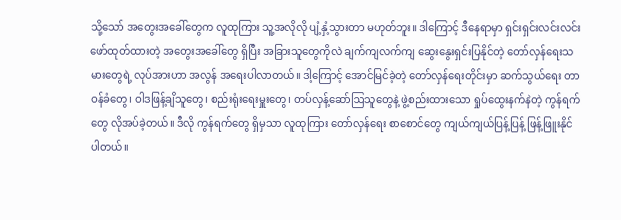သို့သော် အတွေးအခေါ်တွေက လူထုကြား သူ့အလိုလို ပျံ့နှံ့သွားတာ မဟုတ်ဘူး။ ဒါကြောင့် ဒီနေရာမှာ ရှင်းရှင်းလင်းလင်း ဖော်ထုတ်ထားတဲ့ အတွေးအခေါ်တွေ ရှိပြီး အခြားသူတွေကိုလဲ ချက်ကျလက်ကျ ဆွေးနွေးရှင်းပြနိုင်တဲ့ တော်လှန်ရေးသမားတွေရဲ့ လုပ်အားဟာ အလွန် အရေးပါလာတယ်။ ဒါ့ကြောင့် အောင်မြင်ခဲ့တဲ့ တော်လှန်ရေးတိုင်းမှာ ဆက်သွယ်ရေး တာဝန်ခံတွေ၊ ဝါဒဖြန့်ချိသူတွေ၊ စည်းရုံးရေးမှူးတွေ၊ တပ်လှန့်ဆော်ဩသူတွေနဲ့ ဖွဲ့စည်းထားသော ရှုပ်ထွေးနက်နဲတဲ့ ကွန်ရက်တွေ လိုအပ်ခဲ့တယ်။ ဒီလို ကွန်ရက်တွေ ရှိမှသာ လူထုကြား တော်လှန်ရေး စာစောင်တွေ ကျယ်ကျယ်ပြန့်ပြန့် ဖြန့်ဖြူးနိုင်ပါတယ်။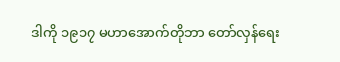ဒါကို ၁၉၁၇ မဟာအောက်တိုဘာ တော်လှန်ရေး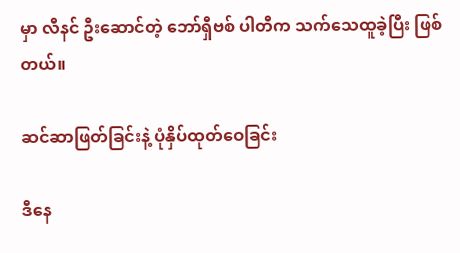မှာ လီနင် ဦးဆောင်တဲ့ ဘော်ရှီဗစ် ပါတီက သက်သေထူခဲ့ပြီး ဖြစ်တယ်။

ဆင်ဆာဖြတ်ခြင်းနဲ့ ပုံနှိပ်ထုတ်ဝေခြင်း

ဒီနေ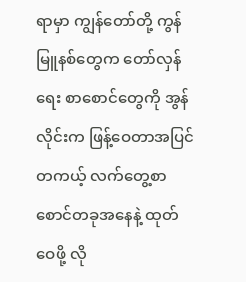ရာမှာ ကျွန်တော်တို့ ကွန်မြူနစ်တွေက တော်လှန်ရေး စာစောင်တွေကို အွန်လိုင်းက ဖြန့်ဝေတာအပြင် တကယ့် လက်တွေ့စာစောင်တခုအနေနဲ့ ထုတ်ဝေဖို့ လို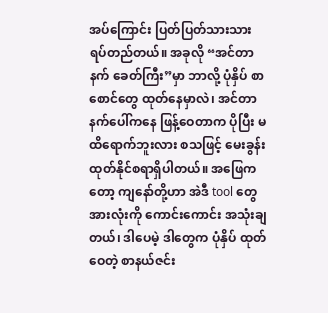အပ်ကြောင်း ပြတ်ပြတ်သားသား ရပ်တည်တယ်။ အခုလို “အင်တာနက် ခေတ်ကြီး”မှာ ဘာလို့ ပုံနှိပ် စာစောင်တွေ ထုတ်နေမှာလဲ၊ အင်တာနက်ပေါ်ကနေ ဖြန့်ဝေတာက ပိုပြီး မထိရောက်ဘူးလား စသဖြင့် မေးခွန်းထုတ်နိုင်စရာရှိပါတယ်။ အဖြေကတော့ ကျနော်တို့ဟာ အဲဒီ tool တွေ အားလုံးကို ကောင်းကောင်း အသုံးချတယ်၊ ဒါပေမဲ့ ဒါတွေက ပုံနှိပ် ထုတ်ဝေတဲ့ စာနယ်ဇင်း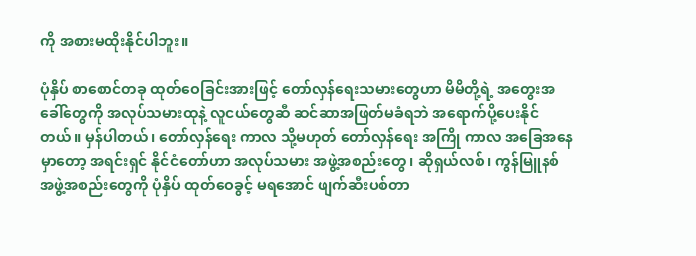ကို အစားမထိုးနိုင်ပါဘူး။

ပုံနှိပ် စာစောင်တခု ထုတ်ဝေခြင်းအားဖြင့် တော်လှန်ရေးသမားတွေဟာ မိမိတို့ရဲ့ အတွေးအခေါ်တွေကို အလုပ်သမားထုနဲ့ လူငယ်တွေဆီ ဆင်ဆာအဖြတ်မခံရဘဲ အရောက်ပို့ပေးနိုင်တယ်။ မှန်ပါတယ်၊ တော်လှန်ရေး ကာလ သို့မဟုတ် တော်လှန်ရေး အကြို ကာလ အခြေအနေမှာတော့ အရင်းရှင် နိုင်ငံတော်ဟာ အလုပ်သမား အဖွဲ့အစည်းတွေ၊ ဆိုရှယ်လစ်၊ ကွန်မြူနစ် အဖွဲ့အစည်းတွေကို ပုံနှိပ် ထုတ်ဝေခွင့် မရအောင် ဖျက်ဆီးပစ်တာ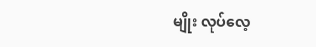မျိုး လုပ်လေ့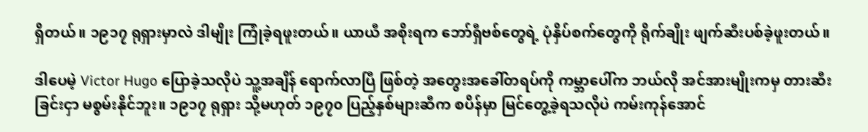ရှိတယ်။ ၁၉၁၇ ရုရှားမှာလဲ ဒါမျိုး ကြုံခဲ့ရဖူးတယ်။ ယာယီ အစိုးရက ဘော်ရှီဗစ်တွေရဲ့ ပုံနှိပ်စက်တွေကို ရိုက်ချိုး ဖျက်ဆီးပစ်ခဲ့ဖူးတယ်။

ဒါပေမဲ့ Victor Hugo ပြောခဲ့သလိုပဲ သူ့အချိန် ရောက်လာပြီ ဖြစ်တဲ့ အတွေးအခေါ်တရပ်ကို ကမ္ဘာပေါ်က ဘယ်လို အင်အားမျိုးကမှ တားဆီးခြင်းငှာ မစွမ်းနိုင်ဘူး။ ၁၉၁၇ ရုရှား သို့မဟုတ် ၁၉၇၀ ပြည့်နှစ်များဆီက စပိန်မှာ မြင်တွေ့ခဲ့ရသလိုပဲ ကမ်းကုန်အောင်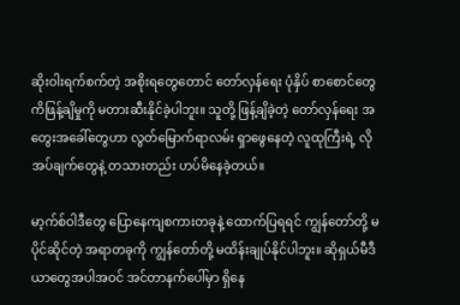ဆိုးဝါးရက်စက်တဲ့ အစိုးရတွေတောင် တော်လှန်ရေး ပုံနှိပ် စာစောင်တွေကိဖြန့်ချိမှုကို မတားဆီးနိုင်ခဲ့ပါဘူး။ သူတို့ ဖြန့်ချိခဲ့တဲ့ တော်လှန်ရေး အတွေးအခေါ်တွေဟာ လွတ်မြောက်ရာလမ်း ရှာဖွေနေတဲ့ လူထုကြီးရဲ့ လိုအပ်ချက်တွေနဲ့ တသားတည်း ဟပ်မိနေခဲ့တယ်။

မာ့က်စ်ဝါဒီတွေ ပြောနေကျစကားတခုနဲ့ ထောက်ပြရရင် ကျွန်တော်တို့ မပိုင်ဆိုင်တဲ့ အရာတခုကို ကျွန်‌တော်တို့ မထိန်းချုပ်နိုင်ပါဘူး။ ဆိုရှယ်မီဒီယာတွေအပါအဝင် အင်တာနက်ပေါ်မှာ ရှိနေ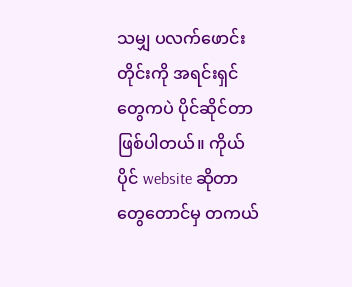သမျှ ပလက်‌ဖောင်းတိုင်းကို အရင်းရှင်တွေကပဲ ပိုင်ဆိုင်တာ ဖြစ်ပါတယ်။ ကိုယ်ပိုင် website ဆိုတာတွေတောင်မှ တကယ်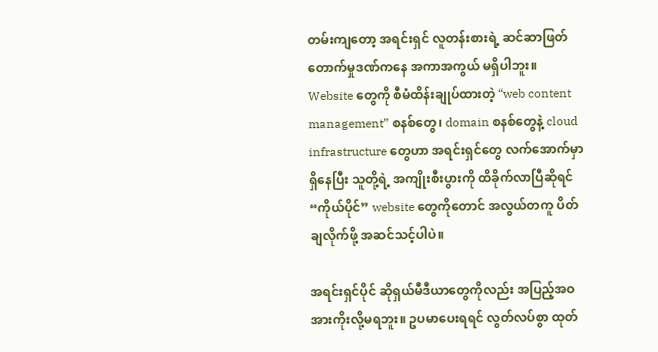တမ်းကျတော့ အရင်းရှင် လူတန်းစားရဲ့ ဆင်ဆာဖြတ်တောက်မှုဒဏ်ကနေ အကာအကွယ် မရှိပါဘူး။ Website တွေကို စီမံထိန်းချုပ်ထားတဲ့ “web content management” စနစ်တွေ၊ domain စနစ်တွေနဲ့ cloud infrastructure တွေဟာ အရင်းရှင်‌တွေ လက်အောက်မှာ ရှိနေပြီး သူတို့ရဲ့ အကျိုးစီးပွားကို ထိခိုက်လာပြီဆိုရင် “ကိုယ်ပိုင်” website တွေကိုတောင် အလွယ်တကူ ပိတ်ချလိုက်ဖို့ အဆင်သင့်ပါပဲ။

အရင်းရှင်ပိုင် ဆိုရှယ်မီဒီယာတွေကိုလည်း အပြည့်အဝ အားကိုးလို့မရဘူး။ ဥပမာပေးရရင် လွတ်လပ်စွာ ထုတ်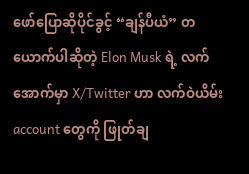ဖော်ပြောဆိုပိုင်ခွင့် “ချန်ပီယံ” တယောက်ပါဆိုတဲ့ Elon Musk ရဲ့ လက်အောက်မှာ X/Twitter ဟာ လက်ဝဲယိမ်း account တွေကို ဖြုတ်ချ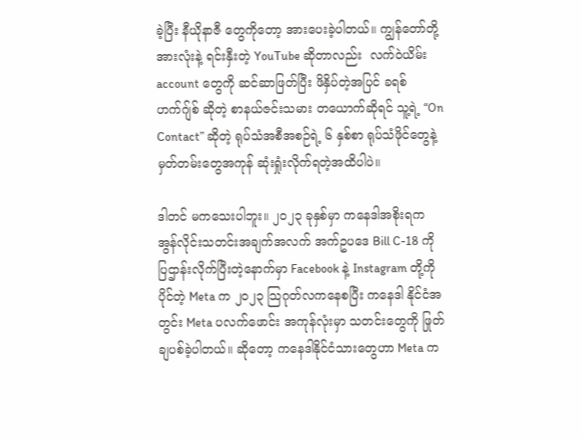ခဲ့ပြီး နီယိုနာဇီ တွေကိုတော့ အားပေးခဲ့ပါတယ်။ ကျွန်‌တော်တို့ အားလုံးနဲ့ ရင်းနှီးတဲ့ YouTube ဆိုတာလည်း  လက်ဝဲယိမ်း account တွေကို ဆင်ဆာဖြတ်ပြီး ဖိနှိပ်တဲ့အပြင် ခရစ်ဟက်ဂျ်စ် ဆိုတဲ့ စာနယ်ဇင်းသမား တယောက်ဆိုရင် သူ့ရဲ့ “On Contact” ဆိုတဲ့ ရုပ်သံအစီအစဉ်ရဲ့ ၆ နှစ်စာ ရုပ်သံဖိုင်တွေနဲ့ မှတ်တမ်းတွေအကုန် ဆုံးရှုံးလိုက်ရတဲ့အထိပါပဲ။

ဒါတင် မကသေးပါဘူး။ ၂၀၂၃ ခုနှစ်မှာ ကနေဒါအစိုးရက အွန်လိုင်းသတင်းအချက်အလက် အက်ဥပဒေ Bill C-18 ကို ပြဌာန်းလိုက်ပြီးတဲ့နောက်မှာ Facebook နဲ့ Instagram တို့ကိုပိုင်တဲ့ Meta က ၂၀၂၃ သြဂုတ်လကနေစပြီး ကနေဒါ နိုင်ငံအတွင်း Meta ပလက်ဖောင်း အကုန်လုံးမှာ သတင်းတွေကို ဖြုတ်ချပစ်ခဲ့ပါတယ်။ ဆိုတော့ ကနေဒါနိုင်ငံသားတွေဟာ Meta က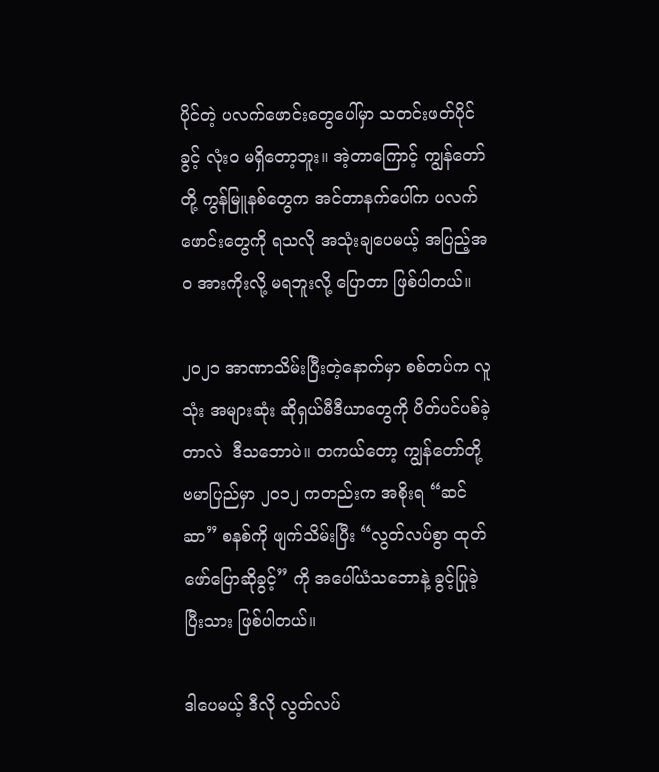ပိုင်တဲ့ ပလက်ဖောင်းတွေပေါ်မှာ သတင်းဖတ်ပိုင်ခွင့် လုံးဝ မရှိတော့ဘူး။ အဲ့တာကြောင့် ကျွန်တော်တို့ ကွန်မြူနစ်တွေက အင်တာနက်ပေါ်က ပလက်ဖောင်းတွေကို ရသလို အသုံးချပေမယ့် အပြည့်အဝ အားကိုးလို့ မရဘူးလို့ ပြောတာ ဖြစ်ပါတယ်။

၂၀၂၁ အာဏာသိမ်းပြီးတဲ့နောက်မှာ စစ်တပ်က လူသုံး အများဆုံး ဆိုရှယ်မီဒီယာတွေကို ပိတ်ပင်ပစ်ခဲ့တာလဲ  ဒီသဘောပဲ။ တကယ်တော့ ကျွန်တော်တို့ ဗမာပြည်မှာ ၂၀၁၂ ကတည်းက အစိုးရ “ဆင်ဆာ” စနစ်ကို ဖျက်သိမ်းပြီး “လွတ်လပ်စွာ ထုတ်ဖော်ပြောဆိုခွင့်” ကို အပေါ်ယံသဘောနဲ့ ခွင့်ပြုခဲ့ပြီးသား ဖြစ်ပါတယ်။

ဒါပေမယ့် ဒီလို လွတ်လပ်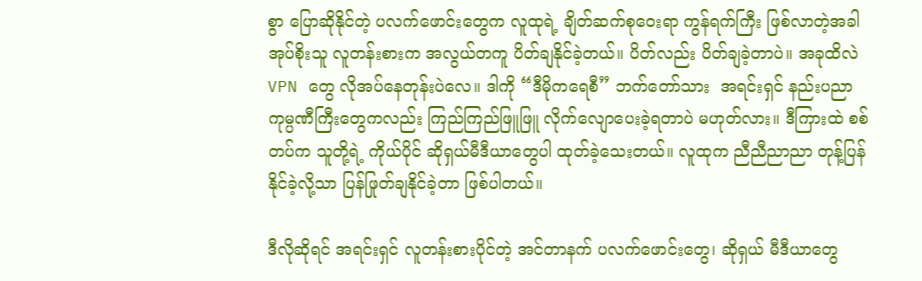စွာ ပြောဆိုနိုင်တဲ့ ပလက်ဖောင်းတွေက လူထုရဲ့ ချိတ်ဆက်စုဝေးရာ ကွန်ရက်ကြီး ဖြစ်လာတဲ့အခါ အုပ်စိုးသူ လူတန်းစားက အလွယ်တကူ ပိတ်ချနိုင်ခဲ့တယ်။ ပိတ်လည်း ပိတ်ချခဲ့တာပဲ။ အခုထိလဲ VPN တွေ လိုအပ်နေတုန်းပဲလေ။ ဒါကို “ဒီမိုကရေစီ” ဘက်တော်သား  အရင်းရှင် နည်းပညာ ကုမ္ပဏီကြီးတွေကလည်း ကြည်ကြည်ဖြူဖြူ လိုက်လျောပေးခဲ့ရတာပဲ မဟုတ်လား။ ဒီကြားထဲ စစ်တပ်က သူတို့ရဲ့ ကိုယ်ပိုင် ဆိုရှယ်မီဒီယာတွေပါ ထုတ်ခဲ့သေးတယ်။ လူထုက ညီညီညာညာ တုန့်ပြန်နိုင်ခဲ့လို့သာ ပြန်ဖြုတ်ချနိုင်ခဲ့တာ ဖြစ်ပါတယ်။

ဒီလိုဆိုရင် အရင်းရှင် လူတန်းစားပိုင်တဲ့ အင်တာနက် ပလက်ဖောင်းတွေ၊ ဆိုရှယ် မီဒီယာတွေ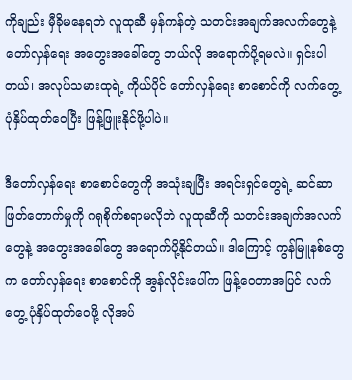ကိုချည်း မှီခိုမနေရဘဲ လူထုဆီ မှန်ကန်တဲ့ သတင်းအချက်အလက်တွေနဲ့ တော်လှန်ရေး အတွေးအခေါ်တွေ ဘယ်လို အရောက်ပို့ရမလဲ။ ရှင်းပါတယ်၊ အလုပ်သမားထုရဲ့ ကိုယ်ပိုင် တော်လှန်ရေး စာစောင်ကို လက်တွေ့ ပုံနှိပ်ထုတ်ဝေပြီး ဖြန့်ဖြူးနိုင်ဖို့ပါပဲ။

ဒီတော်လှန်ရေး စာစောင်တွေကို အသုံးချပြီး အရင်းရှင်တွေရဲ့ ဆင်ဆာဖြတ်တောက်မှုကို ဂရုစိုက်စရာမလိုဘဲ လူထုဆီကို သတင်းအချက်အလက်တွေနဲ့ အတွေးအခေါ်တွေ အရောက်ပို့နိုင်တယ်။ ဒါကြောင့် ကွန်မြူနစ်တွေက တော်လှန်ရေး စာစောင်ကို အွန်လိုင်းပေါ်က ဖြန့်ဝေတာအပြင် လက်တွေ့ ပုံနှိပ်ထုတ်ဝေဖို့ လိုအပ်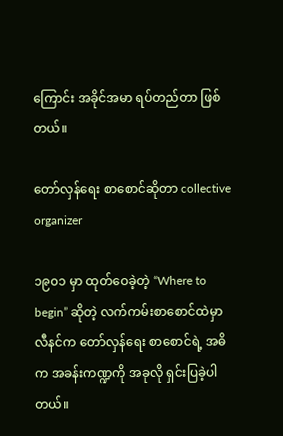ကြောင်း အခိုင်အမာ ရပ်တည်တာ ဖြစ်တယ်။

တော်လှန်ရေး စာစောင်ဆိုတာ collective organizer

၁၉၀၁ မှာ ထုတ်ဝေခဲ့တဲ့ “Where to begin” ဆိုတဲ့ လက်ကမ်းစာစောင်ထဲမှာ လီနင်က တော်လှန်ရေး စာစောင်ရဲ့ အဓိက အခန်းကဏ္ဍကို အခုလို ရှင်းပြခဲ့ပါတယ်။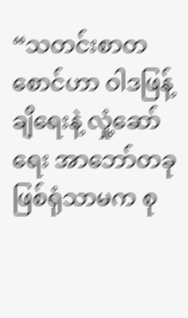“သတင်းစာတစောင်ဟာ ဝါဒဖြန့်ချိရေးနဲ့ လှုံ့ဆော်ရေး အာဘော်တခု ဖြစ်ရုံသာမက စု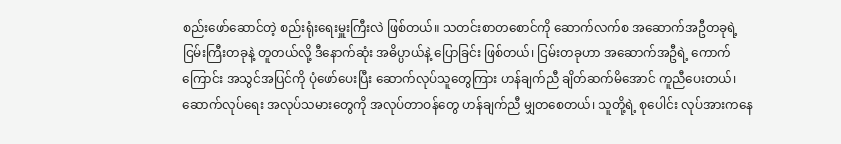စည်းဖော်ဆောင်တဲ့ စည်းရုံးရေးမှူးကြီးလဲ ဖြစ်တယ်။ သတင်းစာတစောင်ကို ဆောက်လက်စ အဆောက်အဦတခုရဲ့ ငြမ်းကြီးတခုနဲ့ တူတယ်လို့ ဒီနောက်ဆုံး အဓိပ္ပာယ်နဲ့ ပြောခြင်း ဖြစ်တယ်၊ ငြမ်းတခုဟာ အဆောက်အဦရဲ့ ကောက်ကြောင်း အသွင်အပြင်ကို ပုံဖော်ပေးပြီး ဆောက်လုပ်သူတွေကြား ဟန်ချက်ညီ ချိတ်ဆက်မိအောင် ကူညီပေးတယ်၊ ဆောက်လုပ်ရေး အလုပ်သမားတွေကို အလုပ်တာဝန်တွေ ဟန်ချက်ညီ မျှတစေတယ်၊ သူတို့ရဲ့ စုပေါင်း လုပ်အားကနေ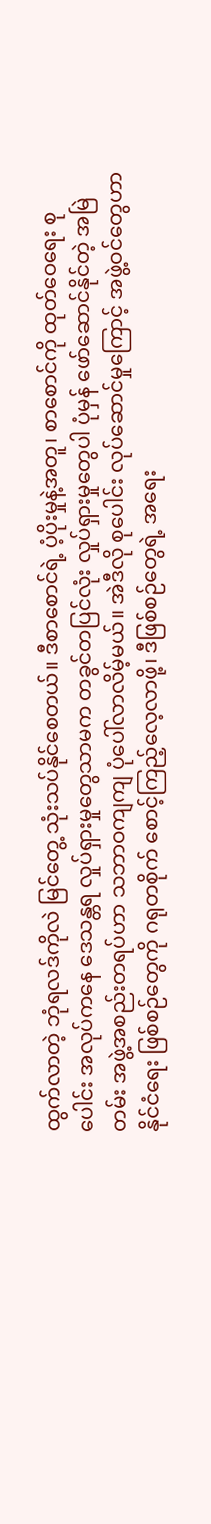ထွက်လာတဲ့ ဘုံရလဒ်ကိုလဲ မြင်တွေ့ သုံးသပ်နိုင်စေတယ်။ ဒီစာစောင်ရဲ့ ပံ့ပိုးမှုနဲ့အတူ၊ စာစောင်ကို ထုတ်ဝေရေး စုပေါင်း အလုပ်ကနေ ဒေသန္တရ လှုပ်ရှားမှုတွေသာမက တခွင်တပြင်လုံး လှုပ်ရှားမှုတွေပါ ပုံမှန် ဖော်ဆောင်နိုင်တဲ့ အမြဲတမ်း အဖွဲ့အစည်းတရပ်ဟာ သဘာဝကျကျ ပုံပေါ်လာလိမ့်မယ်။ အဲဒီလို စုပေါင်း လုပ်ဆောင်မှုကြောင့် အဖွဲ့ဝင်တွေဟာ နိုင်ငံရေး ဖြစ်စဉ်တွေကို ဂရုတစိုက် စောင့်ကြည့်လေ့လာဖို့၊ ဒီဖြစ်စဉ်တွေရဲ့ အရေး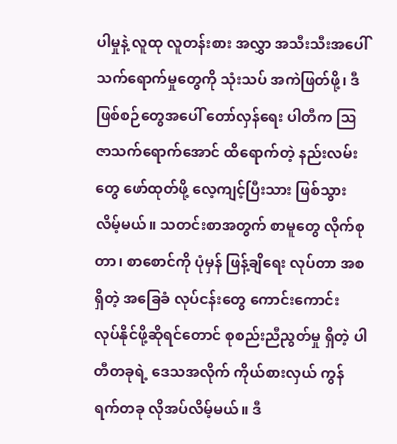ပါမှုနဲ့ လူထု လူတန်းစား အလွှာ အသီးသီးအပေါ် သက်ရောက်မှုတွေကို သုံးသပ် အကဲဖြတ်ဖို့၊ ဒီဖြစ်စဉ်တွေအပေါ် တော်လှန်ရေး ပါတီက ဩဇာသက်ရောက်အောင် ထိ‌ရောက်တဲ့ နည်းလမ်းတွေ ဖော်ထုတ်ဖို့ လေ့ကျင့်ပြီးသား ဖြစ်သွားလိမ့်မယ်။ သတင်းစာအတွက် စာမူတွေ လိုက်စုတာ၊ စာစောင်ကို ပုံမှန် ဖြန့်ချိရေး လုပ်တာ အစရှိတဲ့ အခြေခံ လုပ်ငန်းတွေ ကောင်းကောင်း လုပ်နိုင်ဖို့ဆိုရင်တောင် စုစည်းညီညွတ်မှု ရှိတဲ့ ပါတီတခုရဲ့ ဒေသအလိုက် ကိုယ်စားလှယ် ကွန်ရက်တခု လိုအပ်လိမ့်မယ်။ ဒီ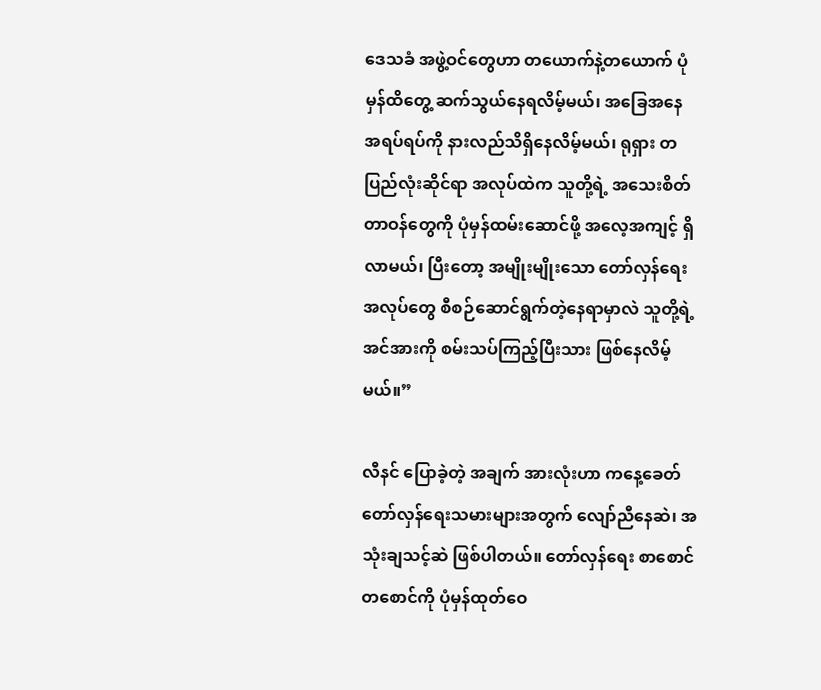ဒေသခံ အဖွဲ့ဝင်တွေဟာ တယောက်နဲ့တယောက် ပုံမှန်ထိတွေ့ ဆက်သွယ်နေရလိမ့်မယ်၊ အခြေအနေ အရပ်ရပ်ကို နားလည်သိရှိနေလိမ့်မယ်၊ ရုရှား တပြည်လုံးဆိုင်ရာ အလုပ်ထဲက သူတို့ရဲ့ အသေးစိတ် တာဝန်တွေကို ပုံမှန်ထမ်းဆောင်ဖို့ အလေ့အကျင့် ရှိလာမယ်၊ ပြီးတော့ အမျိုးမျိုးသော တော်လှန်ရေး အလုပ်တွေ စီစဉ်‌ဆောင်ရွက်တဲ့နေရာမှာလဲ သူတို့ရဲ့ အင်အားကို စမ်းသပ်ကြည့်ပြီးသား ဖြစ်နေလိမ့်မယ်။”

လီနင် ပြောခဲ့တဲ့ အချက် အားလုံးဟာ ကနေ့ခေတ် တော်လှန်ရေးသမားများအတွက် လျော်ညီနေဆဲ၊ အသုံးချသင့်ဆဲ ဖြစ်ပါတယ်။ တော်လှန်ရေး စာစောင်တစောင်ကို ပုံမှန်ထုတ်ဝေ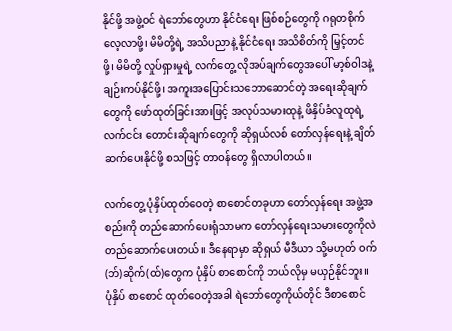နိုင်ဖို့ အဖွဲ့ဝင် ရဲဘော်တွေဟာ နိုင်ငံရေး ဖြစ်စဉ်တွေကို ဂရုတစိုက် လေ့လာဖို့၊ မိမိတို့ရဲ့ အသိပညာနဲ့ နိုင်ငံရေး အသိစိတ်ကို မြှင့်တင်ဖို့၊ မိမိတို့ လှုပ်ရှားမှုရဲ့ လက်တွေ့ လိုအပ်ချက်တွေအပေါ် မာ့စ်ဝါဒနဲ့ ချဉ်းကပ်နိုင်ဖို့၊ အကူးအပြောင်းသဘောဆောင်တဲ့ အရေးဆိုချက်တွေကို ဖော်ထုတ်ခြင်းအားဖြင့် အလုပ်သမားထုနဲ့ ဖိနှိပ်ခံလူထုရဲ့ လက်ငင်း တောင်းဆိုချက်တွေကို ဆိုရှယ်လစ် တော်လှန်ရေးနဲ့ ချိတ်ဆက်ပေးနိုင်ဖို့ စသဖြင့် တာဝန်တွေ ရှိလာပါတယ်။

လက်တွေ့ ပုံနှိပ်ထုတ်ဝေတဲ့ စာစောင်တခုဟာ တော်လှန်ရေး အဖွဲ့အစည်းကို တည်ဆောက်ပေးရုံသာမက တော်လှန်ရေးသမားတွေကိုလဲ တည်ဆောက်ပေးတယ်။ ဒီနေရာမှာ ဆိုရှယ် မီဒီယာ သို့မဟုတ် ဝက်(ဘ်)ဆိုက်(ထ်)တွေက ပုံနှိပ် စာစောင်ကို ဘယ်လိုမှ မယှဉ်နိုင်ဘူး။ ပုံနှိပ် စာစောင် ထုတ်ဝေတဲ့အခါ ရဲဘော်တွေကိုယ်တိုင် ဒီစာစောင်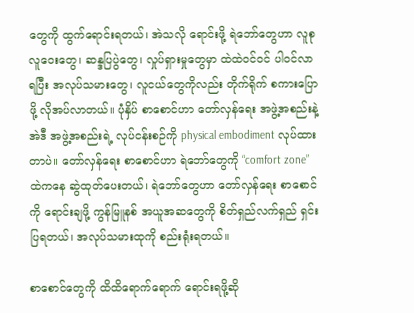တွေကို ထွက်ရောင်းရတယ်၊ အဲသလို ရောင်းဖို့ ရဲဘော်တွေဟာ လူစုလူဝေးတွေ၊ ဆန္ဒပြပွဲတွေ၊ လှုပ်ရှားမှုတွေမှာ ထဲထဲဝင်ဝင် ပါဝင်လာရပြီး အလုပ်သမားတွေ၊ လူငယ်တွေကိုလည်း တိုက်ရိုက် စကားပြောဖို့ လိုအပ်လာတယ်။ ပုံနှိပ် စာစောင်ဟာ တော်လှန်ရေး အဖွဲ့အစည်းနဲ့ အဲဒီ အဖွဲ့အစည်းရဲ့ လုပ်ငန်းစဉ်ကို physical embodiment လုပ်ထားတာပဲ။ တော်လှန်ရေး စာစောင်ဟာ ရဲဘော်တွေကို “comfort zone” ထဲကနေ ဆွဲထုတ်ပေးတယ်၊ ရဲဘော်တွေဟာ တော်လှန်ရေး စာစောင်ကို ရောင်းချဖို့ ကွန်မြူနစ် အယူအဆတွေကို စိတ်ရှည်လက်ရှည် ရှင်းပြရတယ်၊ အလုပ်သမားထုကို စည်းရုံးရတယ်။

စာစောင်တွေကို ထိထိရောက်ရောက် ရောင်းရဖို့ဆို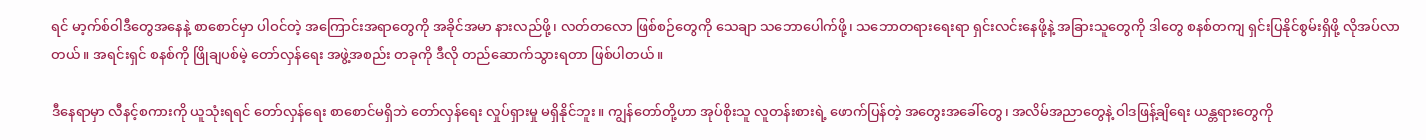ရင် မာ့က်စ်ဝါဒီတွေအနေနဲ့ စာစောင်မှာ ပါဝင်တဲ့ အကြောင်းအရာတွေကို အခိုင်အမာ နားလည်ဖို့၊ လတ်တလော ဖြစ်စဉ်တွေကို သေချာ သဘောပေါက်ဖို့၊ သဘောတရားရေးရာ ရှင်းလင်းနေဖို့နဲ့ အခြားသူတွေကို ဒါတွေ စနစ်တကျ ရှင်းပြနိုင်စွမ်းရှိဖို့ လိုအပ်လာတယ်။ အရင်းရှင် စနစ်ကို ဖြိုချပစ်မဲ့ တော်လှန်ရေး အဖွဲ့အစည်း တခုကို ဒီလို တည်ဆောက်သွားရတာ ဖြစ်ပါတယ်။

ဒီနေရာမှာ လီနင့်စကားကို ယူသုံးရရင် တော်လှန်ရေး စာစောင်မရှိဘဲ တော်လှန်‌ရေး လှုပ်ရှားမှု မရှိနိုင်ဘူး။ ကျွန်တော်တို့ဟာ အုပ်စိုးသူ လူတန်းစားရဲ့ ဖောက်ပြန်တဲ့ အတွေးအခေါ်တွေ၊ အလိမ်အညာတွေနဲ့ ဝါဒဖြန့်ချိရေး ယန္တရားတွေကို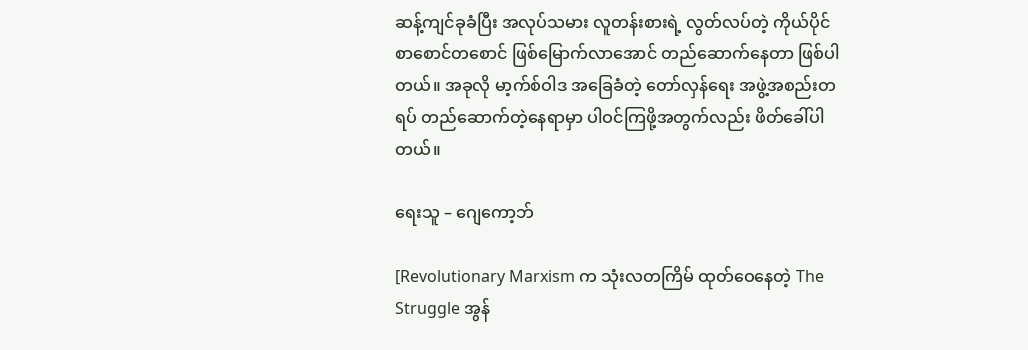ဆန့်ကျင်ခုခံပြီး အလုပ်သမား လူတန်းစားရဲ့ လွတ်လပ်တဲ့ ကိုယ်ပိုင် စာစောင်တစောင် ဖြစ်မြောက်လာအောင် တည်ဆောက်နေတာ ဖြစ်ပါတယ်။ အခုလို မာ့က်စ်ဝါဒ အခြေခံတဲ့ တော်လှန်ရေး အဖွဲ့အစည်းတရပ် တည်ဆောက်တဲ့‌နေရာမှာ ပါဝင်ကြဖို့အတွက်လည်း ဖိတ်ခေါ်ပါတယ်။

ရေးသူ – ဂျေကော့ဘ်

[Revolutionary Marxism က သုံးလတကြိမ် ထုတ်ဝေနေတဲ့ The Struggle အွန်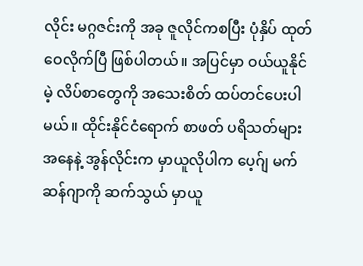လိုင်း မဂ္ဂဇင်းကို အခု ဇူလိုင်ကစပြီး ပုံနှိပ် ထုတ်ဝေလိုက်ပြီ ဖြစ်ပါတယ်။ အပြင်မှာ ဝယ်ယူနိုင်မဲ့ လိပ်စာတွေကို အသေးစိတ် ထပ်တင်ပေးပါမယ်။ ထိုင်းနိုင်ငံရောက် စာဖတ် ပရိသတ်များအနေနဲ့ အွန်လိုင်းက မှာယူလိုပါက ပေ့ဂ်ျ မက်ဆန်ဂျာကို ဆက်သွယ် မှာယူ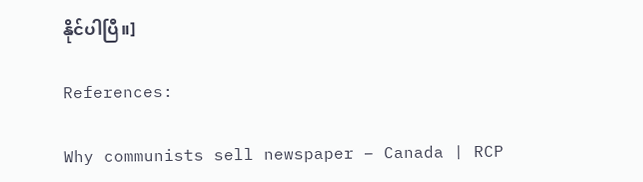နိုင်ပါပြီ။]

References:

Why communists sell newspaper – Canada | RCP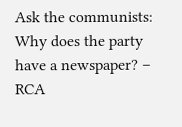Ask the communists: Why does the party have a newspaper? – RCA